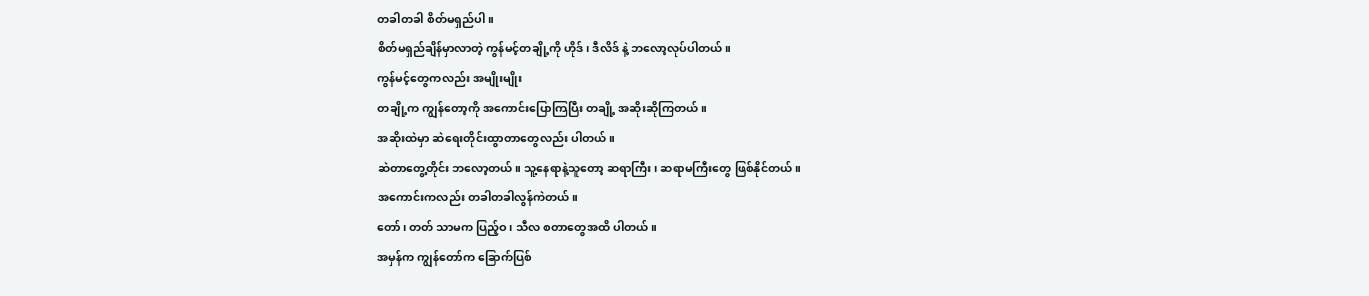တခါတခါ စိတ်မရှည်ပါ။
စိတ်မရှည်ချိန်မှာလာတဲ့ ကွန်မင့်တချို့ကို ဟိုဒ်၊ ဒီလိဒ် နဲ့ ဘလော့လုပ်ပါတယ်။
ကွန်မင့်တွေကလည်း အမျိုးမျိုး
တချို့က ကျွန်တော့ကို အကောင်းပြောကြပြီး တချို့ အဆိုးဆိုကြတယ်။
အဆိုးထဲမှာ ဆဲရေးတိုင်းထွာတာတွေလည်း ပါတယ်။
ဆဲတာတွေ့တိုင်း ဘလော့တယ်။ သူ့နေရာနဲ့သူတော့ ဆရာကြီး၊ ဆရာမကြီးတွေ ဖြစ်နိုင်တယ်။
အကောင်းကလည်း တခါတခါလွန်ကဲတယ်။
တော်၊ တတ် သာမက ပြည့်ဝ၊ သီလ စတာတွေအထိ ပါတယ်။
အမှန်က ကျွန်တော်က ခြောက်ပြစ်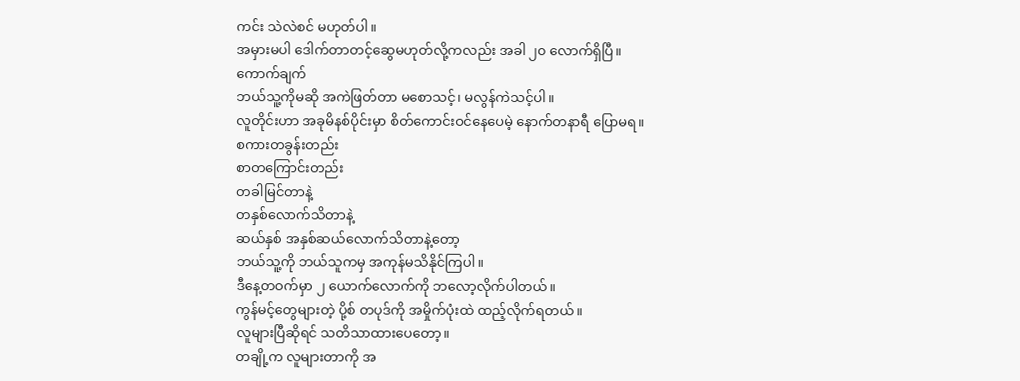ကင်း သဲလဲစင် မဟုတ်ပါ။
အမှားမပါ ဒေါက်တာတင့်ဆွေမဟုတ်လို့ကလည်း အခါ ၂၀ လောက်ရှိပြီ။
ကောက်ချက်
ဘယ်သူ့ကိုမဆို အကဲဖြတ်တာ မစောသင့်၊ မလွန်ကဲသင့်ပါ။
လူတိုင်းဟာ အခုမိနစ်ပိုင်းမှာ စိတ်ကောင်းဝင်နေပေမဲ့ နောက်တနာရီ ပြောမရ။
စကားတခွန်းတည်း
စာတကြောင်းတည်း
တခါမြင်တာနဲ့
တနှစ်လောက်သိတာနဲ့
ဆယ်နှစ် အနှစ်ဆယ်လောက်သိတာနဲ့တော့
ဘယ်သူ့ကို ဘယ်သူကမှ အကုန်မသိနိုင်ကြပါ။
ဒီနေ့တဝက်မှာ ၂ ယောက်လောက်ကို ဘလော့လိုက်ပါတယ်။
ကွန်မင့်တွေများတဲ့ ပို့စ် တပုဒ်ကို အမှိုက်ပုံးထဲ ထည့်လိုက်ရတယ်။
လူများပြီဆိုရင် သတိသာထားပေတော့။
တချို့က လူများတာကို အ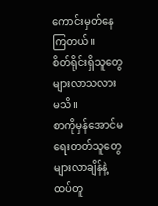ကောင်းမှတ်နေကြတယ်။
စိတ်ရိုင်းရှိသူတွေ များလာသလား မသိ။
စာကိုမှန်အောင်မရေးတတ်သူတွေများလာချိန်နဲ့ ထပ်တူ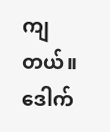ကျတယ်။
ဒေါက်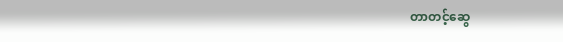တာတင့်ဆွေ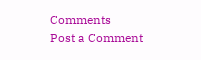Comments
Post a Comment